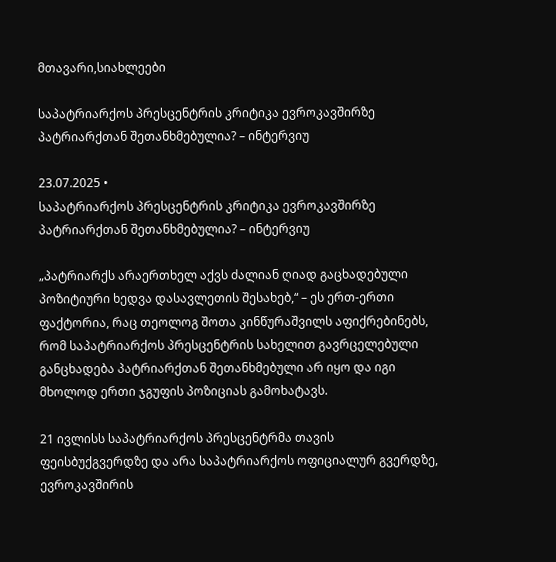მთავარი,სიახლეები

საპატრიარქოს პრესცენტრის კრიტიკა ევროკავშირზე პატრიარქთან შეთანხმებულია? – ინტერვიუ

23.07.2025 •
საპატრიარქოს პრესცენტრის კრიტიკა ევროკავშირზე პატრიარქთან შეთანხმებულია? – ინტერვიუ

„პატრიარქს არაერთხელ აქვს ძალიან ღიად გაცხადებული პოზიტიური ხედვა დასავლეთის შესახებ,“ – ეს ერთ-ერთი ფაქტორია, რაც თეოლოგ შოთა კინწურაშვილს აფიქრებინებს, რომ საპატრიარქოს პრესცენტრის სახელით გავრცელებული განცხადება პატრიარქთან შეთანხმებული არ იყო და იგი მხოლოდ ერთი ჯგუფის პოზიციას გამოხატავს.

21 ივლისს საპატრიარქოს პრესცენტრმა თავის ფეისბუქგვერდზე და არა საპატრიარქოს ოფიციალურ გვერდზე, ევროკავშირის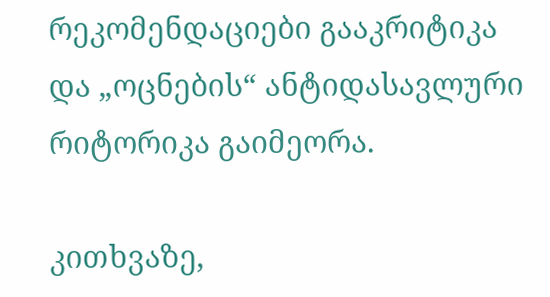რეკომენდაციები გააკრიტიკა და „ოცნების“ ანტიდასავლური რიტორიკა გაიმეორა.

კითხვაზე,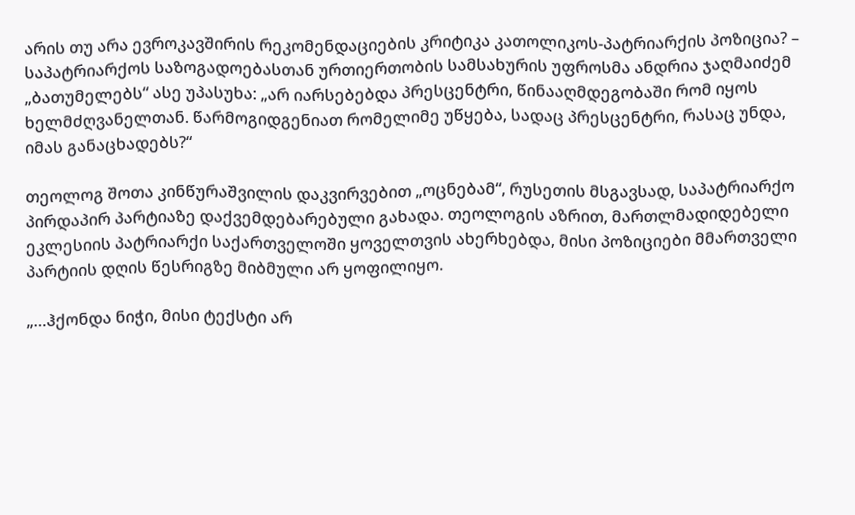არის თუ არა ევროკავშირის რეკომენდაციების კრიტიკა კათოლიკოს-პატრიარქის პოზიცია? – საპატრიარქოს საზოგადოებასთან ურთიერთობის სამსახურის უფროსმა ანდრია ჯაღმაიძემ „ბათუმელებს“ ასე უპასუხა: „არ იარსებებდა პრესცენტრი, წინააღმდეგობაში რომ იყოს ხელმძღვანელთან. წარმოგიდგენიათ რომელიმე უწყება, სადაც პრესცენტრი, რასაც უნდა, იმას განაცხადებს?“

თეოლოგ შოთა კინწურაშვილის დაკვირვებით „ოცნებამ“, რუსეთის მსგავსად, საპატრიარქო პირდაპირ პარტიაზე დაქვემდებარებული გახადა. თეოლოგის აზრით, მართლმადიდებელი ეკლესიის პატრიარქი საქართველოში ყოველთვის ახერხებდა, მისი პოზიციები მმართველი პარტიის დღის წესრიგზე მიბმული არ ყოფილიყო.

„…ჰქონდა ნიჭი, მისი ტექსტი არ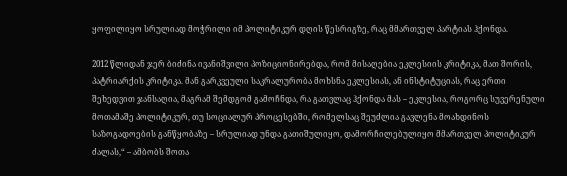ყოფილიყო სრულიად მოჭრილი იმ პოლიტიკურ დღის წესრიგზე, რაც მმართველ პარტიას ჰქონდა.

2012 წლიდან ჯერ ბიძინა ივანიშვილი პოზიციონირებდა, რომ მისაღებია ეკლესიის კრიტიკა, მათ შორის, პატრიარქის კრიტიკა. მან გარკვეული საკრალურობა მოხსნა ეკლესიას, ან ინსტიტუციას, რაც ერთი შეხედვით ჯანსაღია, მაგრამ შემდგომ გამოჩნდა, რა გათვლაც ჰქონდა მას – ეკლესია, როგორც სუვერენული მოთამაშე პოლიტიკურ, თუ სოციალურ პროცესებში, რომელსაც შეუძლია გავლენა მოახდინოს საზოგადოების განწყობაზე – სრულიად უნდა გათიშულიყო, დამორჩილებულიყო მმართველ პოლიტიკურ ძალას,“ – ამბობს შოთა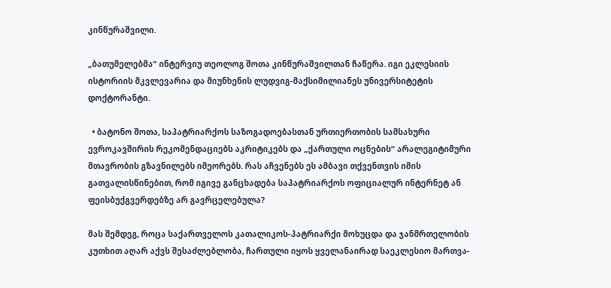კინწურაშვილი.

„ბათუმელებმა“ ინტერვიუ თეოლოგ შოთა კინწურაშვილთან ჩაწერა. იგი ეკლესიის ისტორიის მკვლევარია და მიუნხენის ლუდვიგ-მაქსიმილიანეს უნივერსიტეტის დოქტორანტი.

  • ბატონო შოთა, საპატრიარქოს საზოგადოებასთან ურთიერთობის სამსახური ევროკავშირის რეკომენდაციებს აკრიტიკებს და „ქართული ოცნების“ არალეგიტიმური მთავრობის გზავნილებს იმეორებს. რას აჩვენებს ეს ამბავი თქვენთვის იმის გათვალისწინებით, რომ იგივე განცხადება საპატრიარქოს ოფიციალურ ინტერნეტ ან ფეისბუქგვერდებზე არ გავრცელებულა?

მას შემდეგ, როცა საქართველოს კათალიკოს-პატრიარქი მოხუცდა და ჯანმრთელობის კუთხით აღარ აქვს შესაძლებლობა, ჩართული იყოს ყველანაირად საეკლესიო მართვა-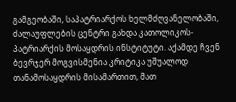გამგეობაში, საპატრიარქოს ხელმძღვანელობაში, ძალაუფლების ცენტრი გახდა კათოლიკოს-პატრიარქის მოსაყდრის ინსტიტუტი. აქამდე ჩვენ ბევრჯერ მოგვისმენია კრიტიკა უშუალოდ თანამოსაყდრის მისამართით, მათ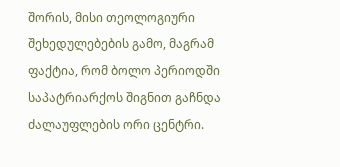შორის, მისი თეოლოგიური შეხედულებების გამო, მაგრამ ფაქტია, რომ ბოლო პერიოდში საპატრიარქოს შიგნით გაჩნდა ძალაუფლების ორი ცენტრი.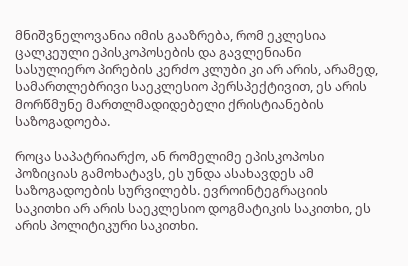მნიშვნელოვანია იმის გააზრება, რომ ეკლესია ცალკეული ეპისკოპოსების და გავლენიანი სასულიერო პირების კერძო კლუბი კი არ არის, არამედ, სამართლებრივი საეკლესიო პერსპექტივით, ეს არის მორწმუნე მართლმადიდებელი ქრისტიანების საზოგადოება.

როცა საპატრიარქო, ან რომელიმე ეპისკოპოსი პოზიციას გამოხატავს, ეს უნდა ასახავდეს ამ საზოგადოების სურვილებს. ევროინტეგრაციის საკითხი არ არის საეკლესიო დოგმატიკის საკითხი, ეს არის პოლიტიკური საკითხი.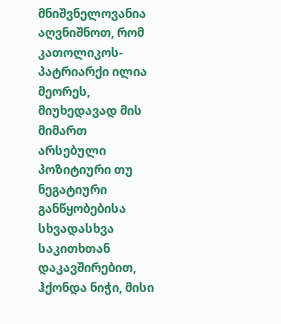მნიშვნელოვანია აღვნიშნოთ, რომ კათოლიკოს-პატრიარქი ილია მეორეს, მიუხედავად მის მიმართ არსებული პოზიტიური თუ ნეგატიური განწყობებისა სხვადასხვა საკითხთან დაკავშირებით, ჰქონდა ნიჭი, მისი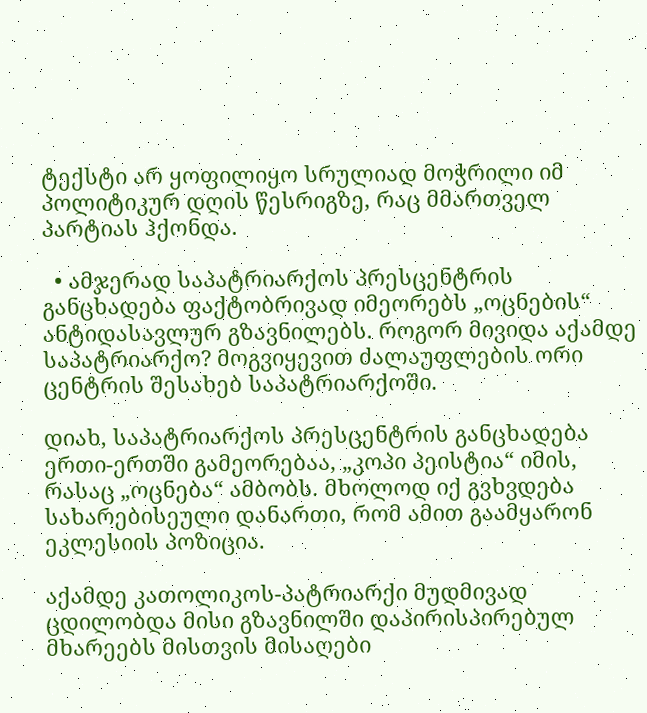ტექსტი არ ყოფილიყო სრულიად მოჭრილი იმ პოლიტიკურ დღის წესრიგზე, რაც მმართველ პარტიას ჰქონდა.

  • ამჯერად საპატრიარქოს პრესცენტრის განცხადება ფაქტობრივად იმეორებს „ოცნების“ ანტიდასავლურ გზავნილებს. როგორ მივიდა აქამდე საპატრიარქო? მოგვიყევით ძალაუფლების ორი ცენტრის შესახებ საპატრიარქოში.

დიახ, საპატრიარქოს პრესცენტრის განცხადება ერთი-ერთში გამეორებაა, „კოპი პეისტია“ იმის, რასაც „ოცნება“ ამბობს. მხოლოდ იქ გვხვდება სახარებისეული დანართი, რომ ამით გაამყარონ ეკლესიის პოზიცია.

აქამდე კათოლიკოს-პატრიარქი მუდმივად ცდილობდა მისი გზავნილში დაპირისპირებულ მხარეებს მისთვის მისაღები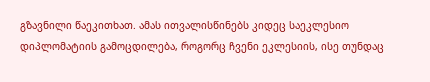გზავნილი წაეკითხათ. ამას ითვალისწინებს კიდეც საეკლესიო დიპლომატიის გამოცდილება, როგორც ჩვენი ეკლესიის, ისე თუნდაც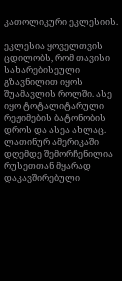კათოლიკური ეკლესიის.

ეკლესია ყოველთვის ცდილობს, რომ თავისი სახარებისეული გზავნილით იყოს შუამავლის როლში. ასე იყო ტოტალიტარული რეჟიმების ბატონობის დროს და ასეა ახლაც. ლათინურ ამერიკაში დღემდე შემორჩენილია რუსეთთან მყარად დაკავშირებული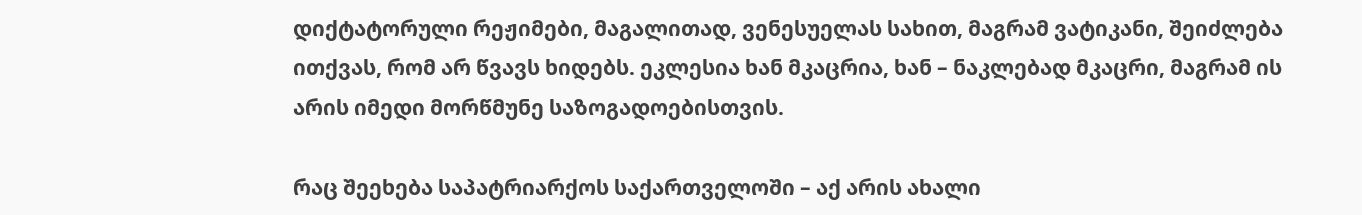დიქტატორული რეჟიმები, მაგალითად, ვენესუელას სახით, მაგრამ ვატიკანი, შეიძლება ითქვას, რომ არ წვავს ხიდებს. ეკლესია ხან მკაცრია, ხან – ნაკლებად მკაცრი, მაგრამ ის არის იმედი მორწმუნე საზოგადოებისთვის.

რაც შეეხება საპატრიარქოს საქართველოში – აქ არის ახალი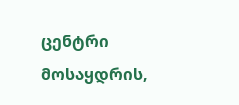ცენტრი მოსაყდრის,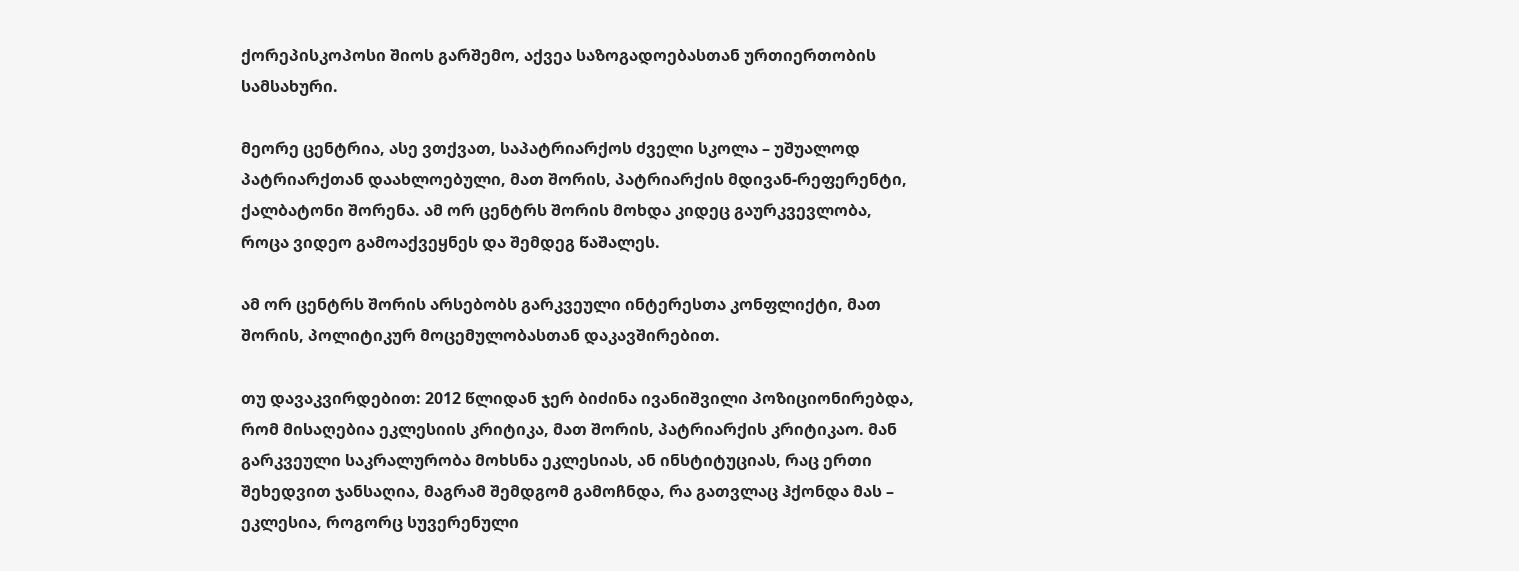ქორეპისკოპოსი შიოს გარშემო, აქვეა საზოგადოებასთან ურთიერთობის სამსახური.

მეორე ცენტრია, ასე ვთქვათ, საპატრიარქოს ძველი სკოლა – უშუალოდ პატრიარქთან დაახლოებული, მათ შორის, პატრიარქის მდივან-რეფერენტი, ქალბატონი შორენა. ამ ორ ცენტრს შორის მოხდა კიდეც გაურკვევლობა, როცა ვიდეო გამოაქვეყნეს და შემდეგ წაშალეს.

ამ ორ ცენტრს შორის არსებობს გარკვეული ინტერესთა კონფლიქტი, მათ შორის, პოლიტიკურ მოცემულობასთან დაკავშირებით.

თუ დავაკვირდებით: 2012 წლიდან ჯერ ბიძინა ივანიშვილი პოზიციონირებდა, რომ მისაღებია ეკლესიის კრიტიკა, მათ შორის, პატრიარქის კრიტიკაო. მან გარკვეული საკრალურობა მოხსნა ეკლესიას, ან ინსტიტუციას, რაც ერთი შეხედვით ჯანსაღია, მაგრამ შემდგომ გამოჩნდა, რა გათვლაც ჰქონდა მას – ეკლესია, როგორც სუვერენული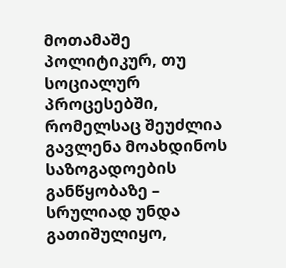მოთამაშე პოლიტიკურ, თუ სოციალურ პროცესებში, რომელსაც შეუძლია გავლენა მოახდინოს საზოგადოების განწყობაზე – სრულიად უნდა გათიშულიყო,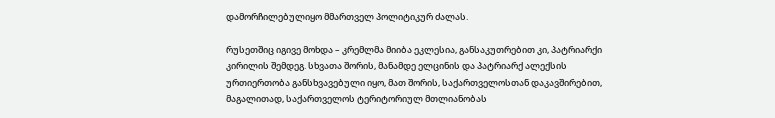დამორჩილებულიყო მმართველ პოლიტიკურ ძალას.

რუსეთშიც იგივე მოხდა – კრემლმა მიიბა ეკლესია, განსაკუთრებით კი, პატრიარქი კირილის შემდეგ. სხვათა შორის, მანამდე ელცინის და პატრიარქ ალექსის ურთიერთობა განსხვავებული იყო, მათ შორის, საქართველოსთან დაკავშირებით, მაგალითად, საქართველოს ტერიტორიულ მთლიანობას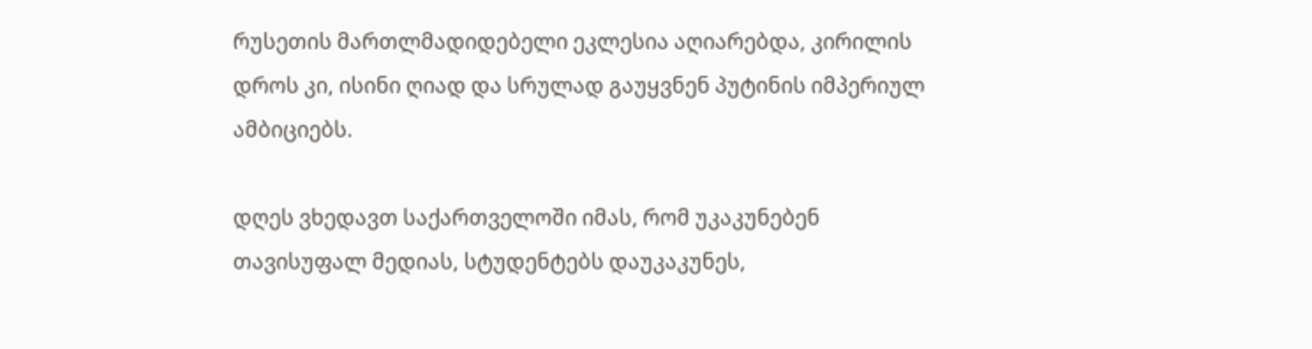რუსეთის მართლმადიდებელი ეკლესია აღიარებდა, კირილის დროს კი, ისინი ღიად და სრულად გაუყვნენ პუტინის იმპერიულ ამბიციებს.

დღეს ვხედავთ საქართველოში იმას, რომ უკაკუნებენ თავისუფალ მედიას, სტუდენტებს დაუკაკუნეს,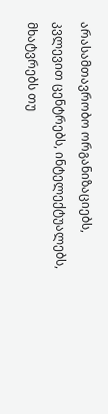არასამთავრობო ორგანიზაციებს, კვლევით ცენტრებს, ინტელექტუალებს, მხატვრებს თუ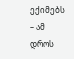ექიმებს – ამ დროს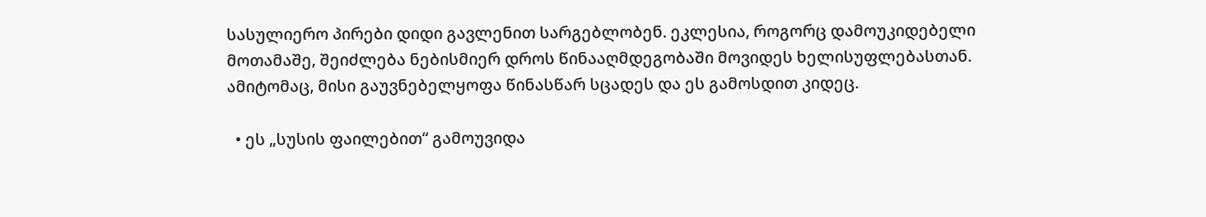სასულიერო პირები დიდი გავლენით სარგებლობენ. ეკლესია, როგორც დამოუკიდებელი მოთამაშე, შეიძლება ნებისმიერ დროს წინააღმდეგობაში მოვიდეს ხელისუფლებასთან. ამიტომაც, მისი გაუვნებელყოფა წინასწარ სცადეს და ეს გამოსდით კიდეც.

  • ეს „სუსის ფაილებით“ გამოუვიდა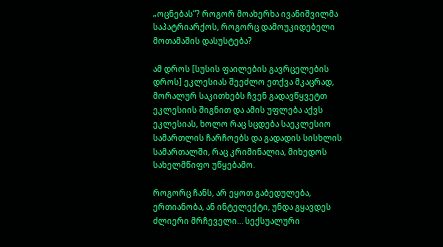„ოცნებას“? როგორ მოახერხა ივანიშვილმა საპატრიარქოს, როგორც დამოუკიდებელი მოთამაშის დასუსტება?

ამ დროს [სუსის ფაილების გავრცელების დროს] ეკლესიას შეეძლო ეთქვა მკაცრად, მორალურ საკითხებს ჩვენ გადავწყვეტთ ეკლესიის შიგნით და ამის უფლება აქვს ეკლესიას, ხოლო რაც სცდება საეკლესიო სამართლის ჩარჩოებს და გადადის სისხლის სამართალში, რაც კრიმინალია, მიხედოს სახელმწიფო უწყებამო.

როგორც ჩანს, არ ეყოთ გაბედულება, ერთიანობა, ან ინტელექტი, უნდა გყავდეს ძლიერი მრჩეველი… სექსუალური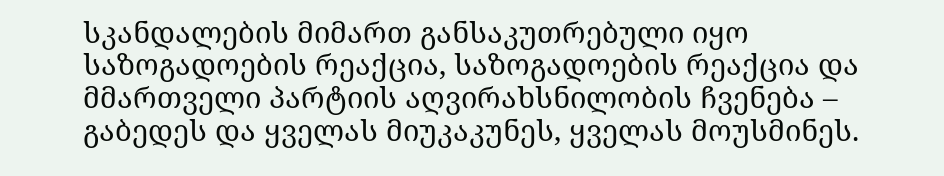სკანდალების მიმართ განსაკუთრებული იყო საზოგადოების რეაქცია, საზოგადოების რეაქცია და მმართველი პარტიის აღვირახსნილობის ჩვენება – გაბედეს და ყველას მიუკაკუნეს, ყველას მოუსმინეს.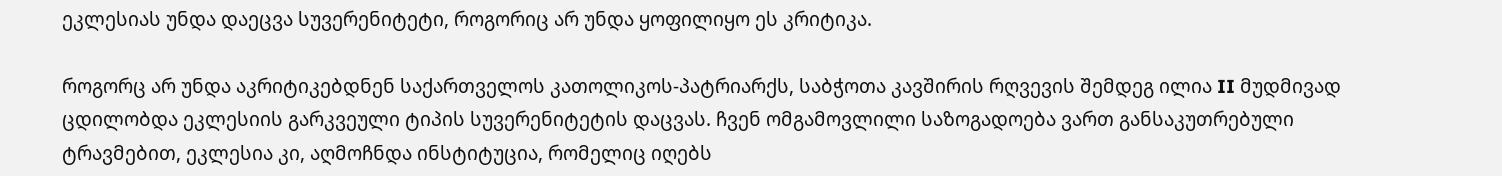ეკლესიას უნდა დაეცვა სუვერენიტეტი, როგორიც არ უნდა ყოფილიყო ეს კრიტიკა.

როგორც არ უნდა აკრიტიკებდნენ საქართველოს კათოლიკოს-პატრიარქს, საბჭოთა კავშირის რღვევის შემდეგ ილია II მუდმივად ცდილობდა ეკლესიის გარკვეული ტიპის სუვერენიტეტის დაცვას. ჩვენ ომგამოვლილი საზოგადოება ვართ განსაკუთრებული ტრავმებით, ეკლესია კი, აღმოჩნდა ინსტიტუცია, რომელიც იღებს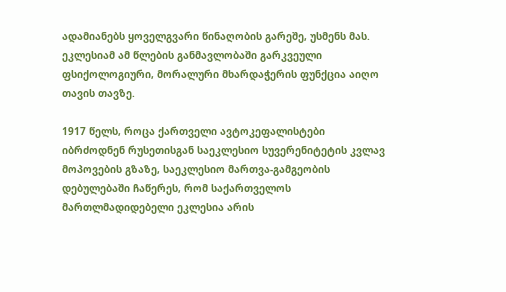ადამიანებს ყოველგვარი წინაღობის გარეშე, უსმენს მას. ეკლესიამ ამ წლების განმავლობაში გარკვეული ფსიქოლოგიური, მორალური მხარდაჭერის ფუნქცია აიღო თავის თავზე.

1917 წელს, როცა ქართველი ავტოკეფალისტები იბრძოდნენ რუსეთისგან საეკლესიო სუვერენიტეტის კვლავ მოპოვების გზაზე, საეკლესიო მართვა-გამგეობის დებულებაში ჩაწერეს, რომ საქართველოს მართლმადიდებელი ეკლესია არის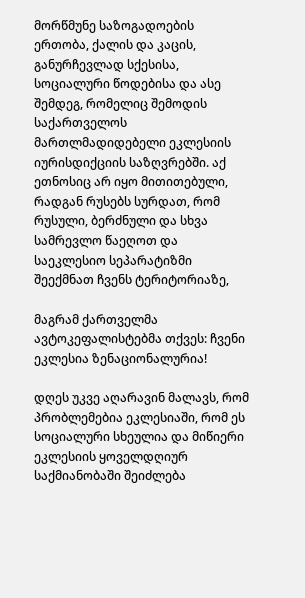მორწმუნე საზოგადოების ერთობა, ქალის და კაცის, განურჩევლად სქესისა, სოციალური წოდებისა და ასე შემდეგ, რომელიც შემოდის საქართველოს მართლმადიდებელი ეკლესიის იურისდიქციის საზღვრებში. აქ ეთნოსიც არ იყო მითითებული, რადგან რუსებს სურდათ, რომ რუსული, ბერძნული და სხვა სამრევლო წაეღოთ და საეკლესიო სეპარატიზმი შეექმნათ ჩვენს ტერიტორიაზე,

მაგრამ ქართველმა ავტოკეფალისტებმა თქვეს: ჩვენი ეკლესია ზენაციონალურია!

დღეს უკვე აღარავინ მალავს, რომ პრობლემებია ეკლესიაში, რომ ეს სოციალური სხეულია და მიწიერი ეკლესიის ყოველდღიურ საქმიანობაში შეიძლება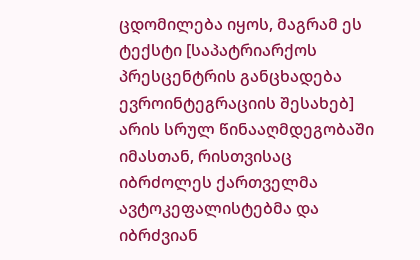ცდომილება იყოს, მაგრამ ეს ტექსტი [საპატრიარქოს პრესცენტრის განცხადება ევროინტეგრაციის შესახებ] არის სრულ წინააღმდეგობაში იმასთან, რისთვისაც იბრძოლეს ქართველმა ავტოკეფალისტებმა და იბრძვიან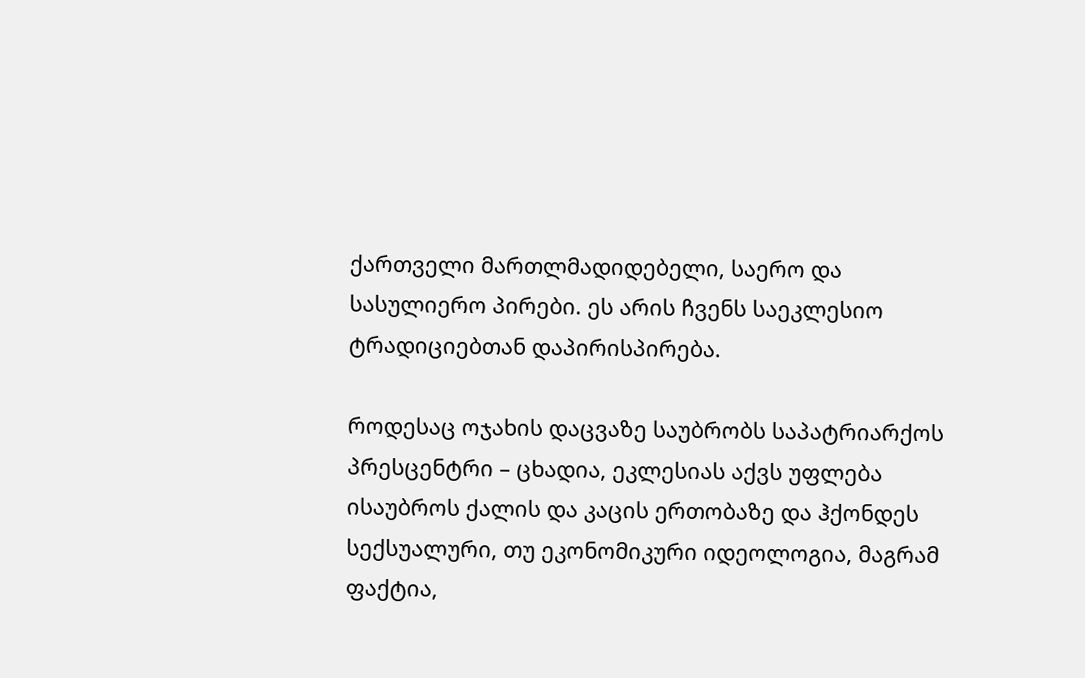ქართველი მართლმადიდებელი, საერო და სასულიერო პირები. ეს არის ჩვენს საეკლესიო ტრადიციებთან დაპირისპირება.

როდესაც ოჯახის დაცვაზე საუბრობს საპატრიარქოს პრესცენტრი – ცხადია, ეკლესიას აქვს უფლება ისაუბროს ქალის და კაცის ერთობაზე და ჰქონდეს სექსუალური, თუ ეკონომიკური იდეოლოგია, მაგრამ ფაქტია,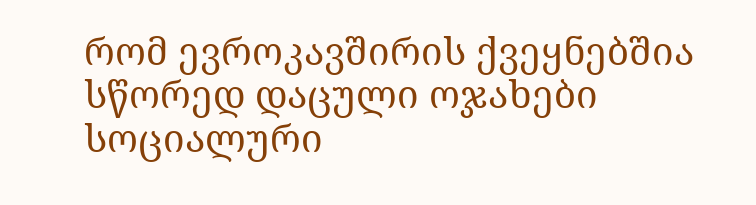რომ ევროკავშირის ქვეყნებშია სწორედ დაცული ოჯახები სოციალური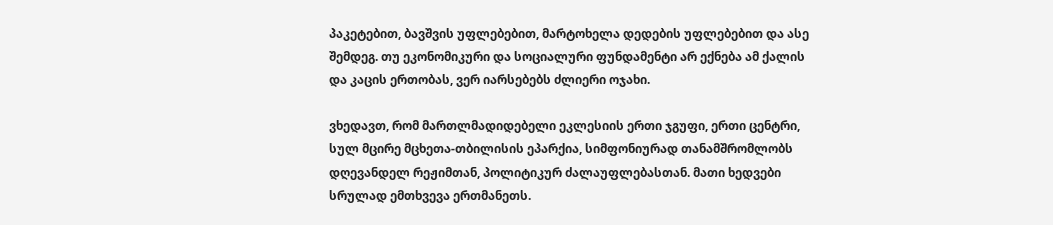პაკეტებით, ბავშვის უფლებებით, მარტოხელა დედების უფლებებით და ასე შემდეგ. თუ ეკონომიკური და სოციალური ფუნდამენტი არ ექნება ამ ქალის და კაცის ერთობას, ვერ იარსებებს ძლიერი ოჯახი.

ვხედავთ, რომ მართლმადიდებელი ეკლესიის ერთი ჯგუფი, ერთი ცენტრი, სულ მცირე მცხეთა-თბილისის ეპარქია, სიმფონიურად თანამშრომლობს დღევანდელ რეჟიმთან, პოლიტიკურ ძალაუფლებასთან. მათი ხედვები სრულად ემთხვევა ერთმანეთს.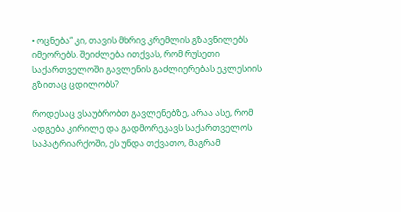• ოცნება“ კი, თავის მხრივ კრემლის გზავნილებს იმეორებს. შეიძლება ითქვას, რომ რუსეთი საქართველოში გავლენის გაძლიერებას ეკლესიის გზითაც ცდილობს?

როდესაც ვსაუბრობთ გავლენებზე, არაა ასე, რომ ადგება კირილე და გადმორეკავს საქართველოს საპატრიარქოში, ეს უნდა თქვათო, მაგრამ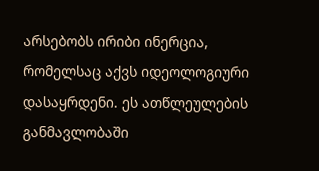არსებობს ირიბი ინერცია, რომელსაც აქვს იდეოლოგიური დასაყრდენი. ეს ათწლეულების განმავლობაში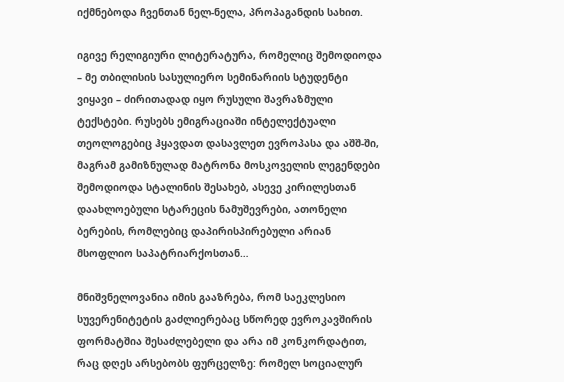იქმნებოდა ჩვენთან ნელ-ნელა, პროპაგანდის სახით.

იგივე რელიგიური ლიტერატურა, რომელიც შემოდიოდა – მე თბილისის სასულიერო სემინარიის სტუდენტი ვიყავი – ძირითადად იყო რუსული შავრაზმული ტექსტები. რუსებს ემიგრაციაში ინტელექტუალი თეოლოგებიც ჰყავდათ დასავლეთ ევროპასა და აშშ-ში, მაგრამ გამიზნულად მატრონა მოსკოველის ლეგენდები შემოდიოდა სტალინის შესახებ, ასევე კირილესთან დაახლოებული სტარეცის ნამუშევრები, ათონელი ბერების, რომლებიც დაპირისპირებული არიან მსოფლიო საპატრიარქოსთან…

მნიშვნელოვანია იმის გააზრება, რომ საეკლესიო სუვერენიტეტის გაძლიერებაც სწორედ ევროკავშირის ფორმატშია შესაძლებელი და არა იმ კონკორდატით, რაც დღეს არსებობს ფურცელზე: რომელ სოციალურ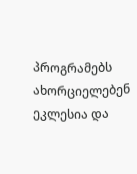პროგრამებს ახორციელებენ ეკლესია და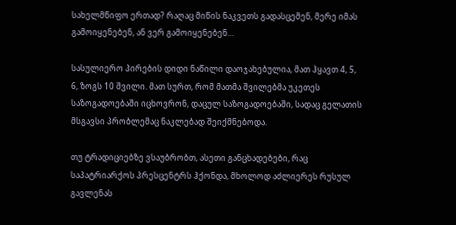სახელმწიფო ერთად? რაღაც მიწის ნაკვეთს გადასცემენ, მერე იმას გამოიყენებენ, ან ვერ გამოიყენებენ…

სასულიერო პირების დიდი ნაწილი დაოჯახებულია, მათ ჰყავთ 4, 5, 6, ზოგს 10 შვილი. მათ სურთ, რომ მათმა შვილებმა უკეთეს საზოგადოებაში იცხოვრონ, დაცულ საზოგადოებაში, სადაც გელათის მსგავსი პრობლემაც ნაკლებად შეიქმნებოდა.

თუ ტრადიციებზე ვსაუბრობთ, ასეთი განცხადებები, რაც საპატრიარქოს პრესცენტრს ჰქონდა, მხოლოდ აძლიერეს რუსულ გავლენას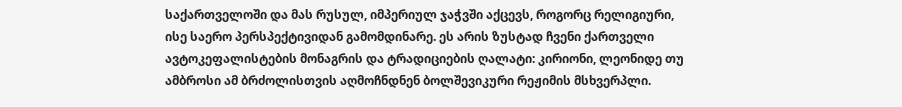საქართველოში და მას რუსულ, იმპერიულ ჯაჭვში აქცევს, როგორც რელიგიური, ისე საერო პერსპექტივიდან გამომდინარე. ეს არის ზუსტად ჩვენი ქართველი ავტოკეფალისტების მონაგრის და ტრადიციების ღალატი: კირიონი, ლეონიდე თუ ამბროსი ამ ბრძოლისთვის აღმოჩნდნენ ბოლშევიკური რეჟიმის მსხვერპლი.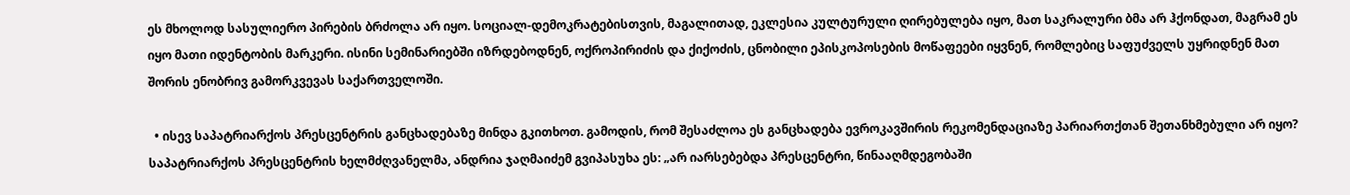ეს მხოლოდ სასულიერო პირების ბრძოლა არ იყო. სოციალ-დემოკრატებისთვის, მაგალითად, ეკლესია კულტურული ღირებულება იყო, მათ საკრალური ბმა არ ჰქონდათ, მაგრამ ეს იყო მათი იდენტობის მარკერი. ისინი სემინარიებში იზრდებოდნენ, ოქროპირიძის და ქიქოძის, ცნობილი ეპისკოპოსების მოწაფეები იყვნენ, რომლებიც საფუძველს უყრიდნენ მათ შორის ენობრივ გამორკვევას საქართველოში.

  • ისევ საპატრიარქოს პრესცენტრის განცხადებაზე მინდა გკითხოთ. გამოდის, რომ შესაძლოა ეს განცხადება ევროკავშირის რეკომენდაციაზე პარიართქთან შეთანხმებული არ იყო? საპატრიარქოს პრესცენტრის ხელმძღვანელმა, ანდრია ჯაღმაიძემ გვიპასუხა ეს: „არ იარსებებდა პრესცენტრი, წინააღმდეგობაში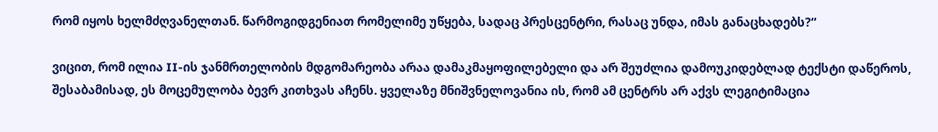რომ იყოს ხელმძღვანელთან. წარმოგიდგენიათ რომელიმე უწყება, სადაც პრესცენტრი, რასაც უნდა, იმას განაცხადებს?“

ვიცით, რომ ილია II-ის ჯანმრთელობის მდგომარეობა არაა დამაკმაყოფილებელი და არ შეუძლია დამოუკიდებლად ტექსტი დაწეროს, შესაბამისად, ეს მოცემულობა ბევრ კითხვას აჩენს. ყველაზე მნიშვნელოვანია ის, რომ ამ ცენტრს არ აქვს ლეგიტიმაცია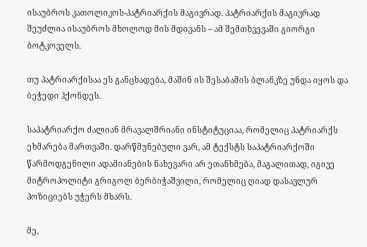ისაუბროს კათოლიკოს-პატრიარქის მაგივრად. პატრიარქის მაგივრად შეუძლია ისაუბროს მხოლოდ მის მდივანს – ამ შემთხვევაში გიორგი ბოტკოველს.

თუ პატრიარქისაა ეს განცხადება, მაშინ ის შესაბამის ბლანკზე უნდა იყოს და ბეჭედი ჰქონდეს.

საპატრიარქო ძალიან მრავალშრიანი ინსტიტუციაა, რომელიც პატრიარქს ეხმარება მართვაში. დარწმუნებული ვარ, ამ ტექსტს საპატრიარქოში წარმოდგენილი ადამიანების ნახევარი არ ეთანხმება, მაგალითად, იგივე მიტროპოლიტი გრიგოლ ბერბიჭაშვილი, რომელიც ღიად დასავლურ პოზიციებს უჭერს მხარს.

მე,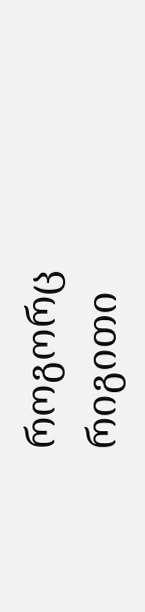როგორც რიგითი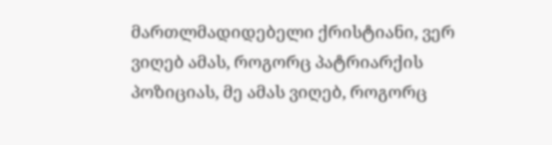მართლმადიდებელი ქრისტიანი, ვერ ვიღებ ამას, როგორც პატრიარქის პოზიციას, მე ამას ვიღებ, როგორც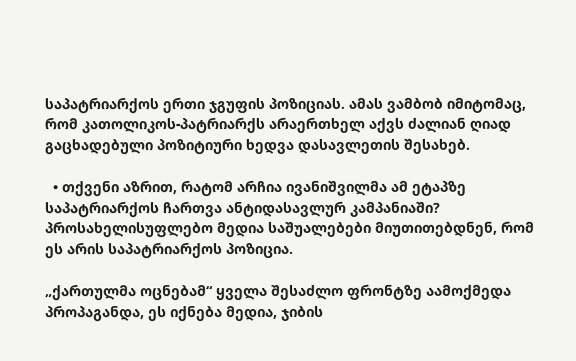საპატრიარქოს ერთი ჯგუფის პოზიციას. ამას ვამბობ იმიტომაც, რომ კათოლიკოს-პატრიარქს არაერთხელ აქვს ძალიან ღიად გაცხადებული პოზიტიური ხედვა დასავლეთის შესახებ.

  • თქვენი აზრით, რატომ არჩია ივანიშვილმა ამ ეტაპზე საპატრიარქოს ჩართვა ანტიდასავლურ კამპანიაში? პროსახელისუფლებო მედია საშუალებები მიუთითებდნენ, რომ ეს არის საპატრიარქოს პოზიცია.

„ქართულმა ოცნებამ“ ყველა შესაძლო ფრონტზე აამოქმედა პროპაგანდა, ეს იქნება მედია, ჯიბის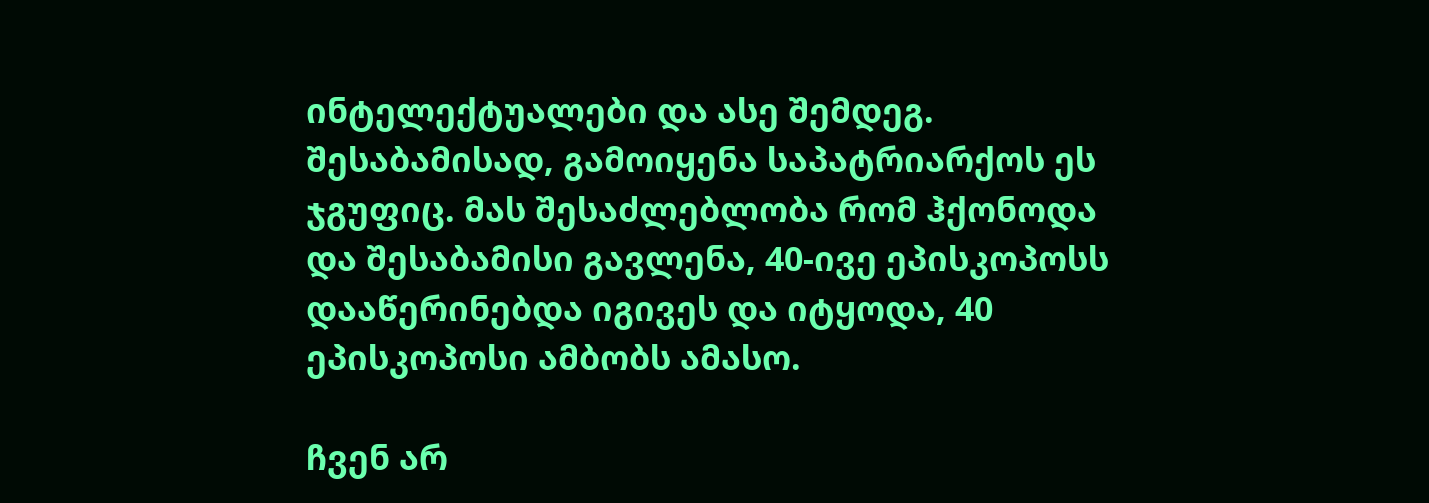ინტელექტუალები და ასე შემდეგ. შესაბამისად, გამოიყენა საპატრიარქოს ეს ჯგუფიც. მას შესაძლებლობა რომ ჰქონოდა და შესაბამისი გავლენა, 40-ივე ეპისკოპოსს დააწერინებდა იგივეს და იტყოდა, 40 ეპისკოპოსი ამბობს ამასო.

ჩვენ არ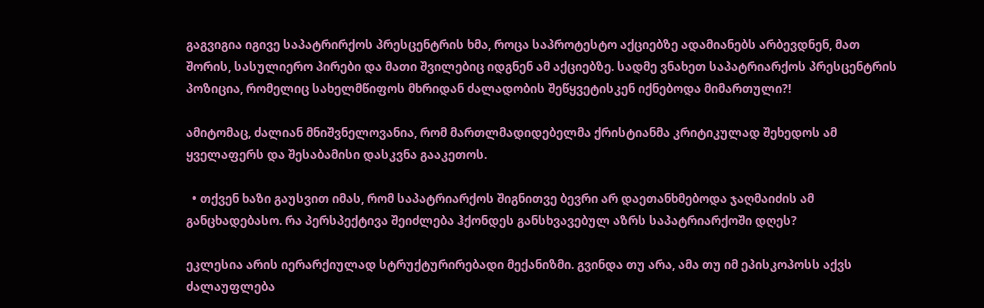გაგვიგია იგივე საპატრირქოს პრესცენტრის ხმა, როცა საპროტესტო აქციებზე ადამიანებს არბევდნენ, მათ შორის, სასულიერო პირები და მათი შვილებიც იდგნენ ამ აქციებზე. სადმე ვნახეთ საპატრიარქოს პრესცენტრის პოზიცია, რომელიც სახელმწიფოს მხრიდან ძალადობის შეწყვეტისკენ იქნებოდა მიმართული?!

ამიტომაც, ძალიან მნიშვნელოვანია, რომ მართლმადიდებელმა ქრისტიანმა კრიტიკულად შეხედოს ამ ყველაფერს და შესაბამისი დასკვნა გააკეთოს.

  • თქვენ ხაზი გაუსვით იმას, რომ საპატრიარქოს შიგნითვე ბევრი არ დაეთანხმებოდა ჯაღმაიძის ამ განცხადებასო. რა პერსპექტივა შეიძლება ჰქონდეს განსხვავებულ აზრს საპატრიარქოში დღეს?

ეკლესია არის იერარქიულად სტრუქტურირებადი მექანიზმი. გვინდა თუ არა, ამა თუ იმ ეპისკოპოსს აქვს ძალაუფლება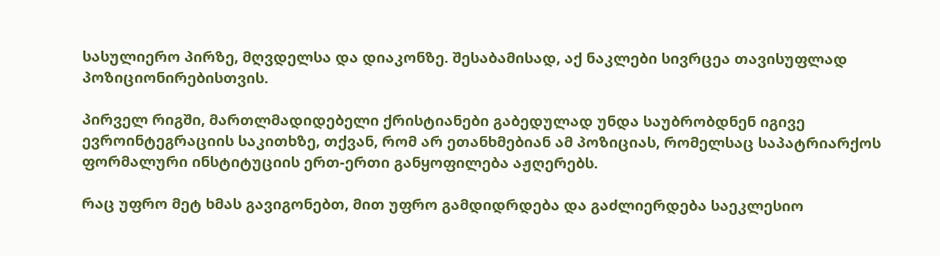სასულიერო პირზე, მღვდელსა და დიაკონზე. შესაბამისად, აქ ნაკლები სივრცეა თავისუფლად პოზიციონირებისთვის.

პირველ რიგში, მართლმადიდებელი ქრისტიანები გაბედულად უნდა საუბრობდნენ იგივე ევროინტეგრაციის საკითხზე, თქვან, რომ არ ეთანხმებიან ამ პოზიციას, რომელსაც საპატრიარქოს ფორმალური ინსტიტუციის ერთ-ერთი განყოფილება აჟღერებს.

რაც უფრო მეტ ხმას გავიგონებთ, მით უფრო გამდიდრდება და გაძლიერდება საეკლესიო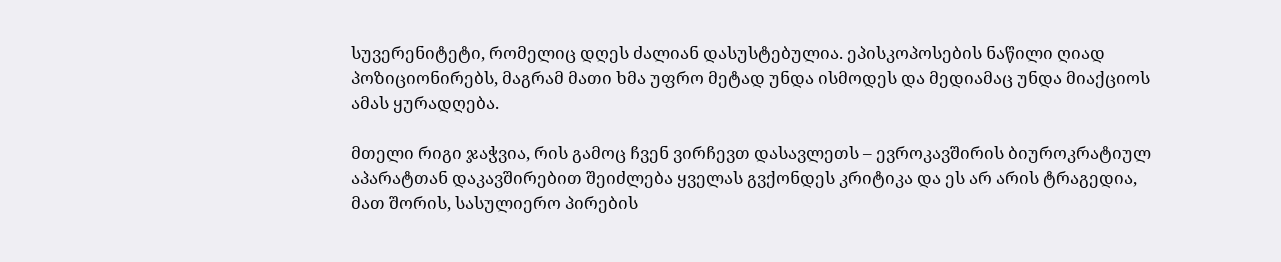სუვერენიტეტი, რომელიც დღეს ძალიან დასუსტებულია. ეპისკოპოსების ნაწილი ღიად პოზიციონირებს, მაგრამ მათი ხმა უფრო მეტად უნდა ისმოდეს და მედიამაც უნდა მიაქციოს ამას ყურადღება.

მთელი რიგი ჯაჭვია, რის გამოც ჩვენ ვირჩევთ დასავლეთს – ევროკავშირის ბიუროკრატიულ აპარატთან დაკავშირებით შეიძლება ყველას გვქონდეს კრიტიკა და ეს არ არის ტრაგედია, მათ შორის, სასულიერო პირების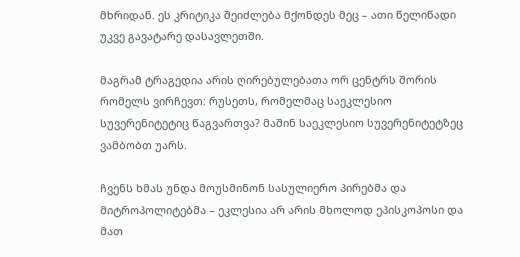მხრიდან. ეს კრიტიკა შეიძლება მქონდეს მეც – ათი წელიწადი უკვე გავატარე დასავლეთში.

მაგრამ ტრაგედია არის ღირებულებათა ორ ცენტრს შორის რომელს ვირჩევთ: რუსეთს, რომელმაც საეკლესიო სუვერენიტეტიც წაგვართვა? მაშინ საეკლესიო სუვერენიტეტზეც ვამბობთ უარს.

ჩვენს ხმას უნდა მოუსმინონ სასულიერო პირებმა და მიტროპოლიტებმა – ეკლესია არ არის მხოლოდ ეპისკოპოსი და მათ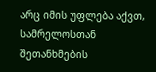არც იმის უფლება აქვთ, სამრელოსთან შეთანხმების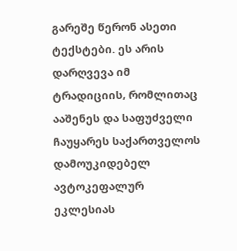გარეშე წერონ ასეთი ტექსტები. ეს არის დარღვევა იმ ტრადიციის, რომლითაც ააშენეს და საფუძველი ჩაუყარეს საქართველოს დამოუკიდებელ ავტოკეფალურ ეკლესიას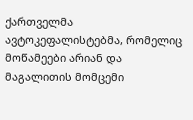ქართველმა ავტოკეფალისტებმა, რომელიც მოწამეები არიან და მაგალითის მომცემი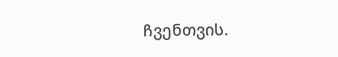ჩვენთვის.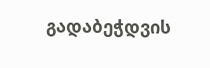გადაბეჭდვის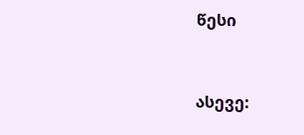წესი


ასევე: